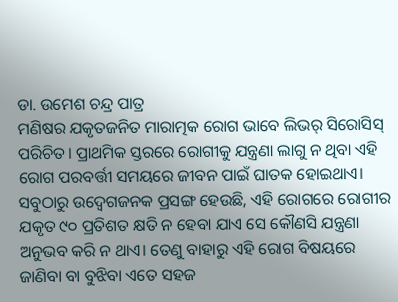ଡା. ଉମେଶ ଚନ୍ଦ୍ର ପାତ୍ର
ମଣିଷର ଯକୃତଜନିତ ମାରାତ୍ମକ ରୋଗ ଭାବେ ଲିଭର୍ ସିରୋସିସ୍ ପରିଚିତ। ପ୍ରାଥମିକ ସ୍ତରରେ ରୋଗୀକୁ ଯନ୍ତ୍ରଣା ଲାଗୁ ନ ଥିବା ଏହି ରୋଗ ପରବର୍ତ୍ତୀ ସମୟରେ ଜୀବନ ପାଇଁ ଘାତକ ହୋଇଥାଏ। ସବୁଠାରୁ ଉଦ୍ବେଗଜନକ ପ୍ରସଙ୍ଗ ହେଉଛି, ଏହି ରୋଗରେ ରୋଗୀର ଯକୃତ ୯୦ ପ୍ରତିଶତ କ୍ଷତି ନ ହେବା ଯାଏ ସେ କୌଣସି ଯନ୍ତ୍ରଣା ଅନୁଭବ କରି ନ ଥାଏ। ତେଣୁ ବାହାରୁ ଏହି ରୋଗ ବିଷୟରେ ଜାଣିବା ବା ବୁଝିବା ଏତେ ସହଜ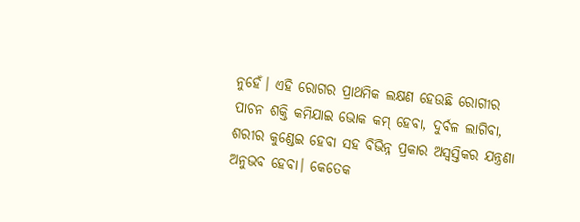ନୁହେଁ। ଏହି ରୋଗର ପ୍ରାଥମିକ ଲକ୍ଷଣ ହେଉଛି ରୋଗୀର ପାଚନ ଶକ୍ତି କମିଯାଇ ଭୋକ କମ୍ ହେବା, ଦୁର୍ବଳ ଲାଗିବା, ଶରୀର କୁଣ୍ଡେଇ ହେବା ସହ ବିଭିନ୍ନ ପ୍ରକାର ଅସ୍ବସ୍ତିକର ଯନ୍ତ୍ରଣା ଅନୁଭବ ହେବା। କେତେକ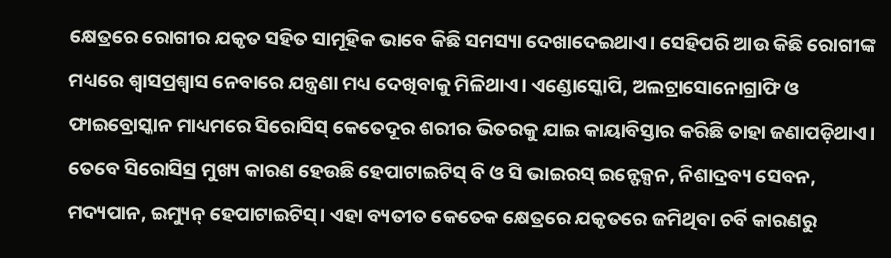କ୍ଷେତ୍ରରେ ରୋଗୀର ଯକୃତ ସହିତ ସାମୂହିକ ଭାବେ କିଛି ସମସ୍ୟା ଦେଖାଦେଇଥାଏ। ସେହିପରି ଆଉ କିଛି ରୋଗୀଙ୍କ ମଧ୍ୟରେ ଶ୍ୱାସପ୍ରଶ୍ୱାସ ନେବାରେ ଯନ୍ତ୍ରଣା ମଧ୍ୟ ଦେଖିବାକୁ ମିଳିଥାଏ। ଏଣ୍ଡୋସ୍କୋପି, ଅଲଟ୍ରାସୋନୋଗ୍ରାଫି ଓ ଫାଇବ୍ରୋସ୍କାନ ମାଧ୍ୟମରେ ସିରୋସିସ୍ କେତେଦୂର ଶରୀର ଭିତରକୁ ଯାଇ କାୟାବିସ୍ତାର କରିଛି ତାହା ଜଣାପଡ଼ିଥାଏ। ତେବେ ସିରୋସିସ୍ର ମୁଖ୍ୟ କାରଣ ହେଉଛି ହେପାଟାଇଟିସ୍ ବି ଓ ସି ଭାଇରସ୍ ଇନ୍ଫେକ୍ସନ, ନିଶାଦ୍ରବ୍ୟ ସେବନ, ମଦ୍ୟପାନ, ଇମ୍ୟୁନ୍ ହେପାଟାଇଟିସ୍। ଏହା ବ୍ୟତୀତ କେତେକ କ୍ଷେତ୍ରରେ ଯକୃତରେ ଜମିଥିବା ଚର୍ବି କାରଣରୁ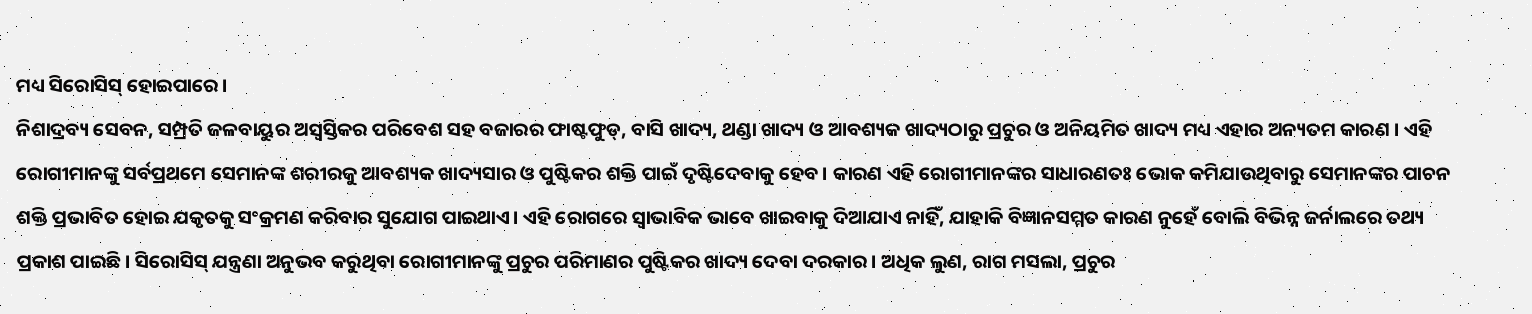ମଧ୍ୟ ସିରୋସିସ୍ ହୋଇପାରେ।
ନିଶାଦ୍ରବ୍ୟ ସେବନ, ସମ୍ପ୍ରତି ଜଳବାୟୁର ଅସ୍ବସ୍ତିକର ପରିବେଶ ସହ ବଜାରର ଫାଷ୍ଟଫୁଡ୍, ବାସି ଖାଦ୍ୟ, ଥଣ୍ଡା ଖାଦ୍ୟ ଓ ଆବଶ୍ୟକ ଖାଦ୍ୟଠାରୁ ପ୍ରଚୁର ଓ ଅନିୟମିତ ଖାଦ୍ୟ ମଧ୍ୟ ଏହାର ଅନ୍ୟତମ କାରଣ । ଏହି ରୋଗୀମାନଙ୍କୁ ସର୍ବପ୍ରଥମେ ସେମାନଙ୍କ ଶରୀରକୁ ଆବଶ୍ୟକ ଖାଦ୍ୟସାର ଓ ପୁଷ୍ଟିକର ଶକ୍ତି ପାଇଁ ଦୃଷ୍ଟିଦେବାକୁ ହେବ। କାରଣ ଏହି ରୋଗୀମାନଙ୍କର ସାଧାରଣତଃ ଭୋକ କମିଯାଉଥିବାରୁ ସେମାନଙ୍କର ପାଚନ ଶକ୍ତି ପ୍ରଭାବିତ ହୋଇ ଯକୃତକୁ ସଂକ୍ରମଣ କରିବାର ସୁଯୋଗ ପାଇଥାଏ। ଏହି ରୋଗରେ ସ୍ବାଭାବିକ ଭାବେ ଖାଇବାକୁ ଦିଆଯାଏ ନାହିଁ, ଯାହାକି ବିଜ୍ଞାନସମ୍ମତ କାରଣ ନୁହେଁ ବୋଲି ବିଭିନ୍ନ ଜର୍ନାଲରେ ତଥ୍ୟ ପ୍ରକାଶ ପାଇଛି। ସିରୋସିସ୍ ଯନ୍ତ୍ରଣା ଅନୁଭବ କରୁଥିବା ରୋଗୀମାନଙ୍କୁ ପ୍ରଚୁର ପରିମାଣର ପୁଷ୍ଟିକର ଖାଦ୍ୟ ଦେବା ଦରକାର। ଅଧିକ ଲୁଣ, ରାଗ ମସଲା, ପ୍ରଚୁର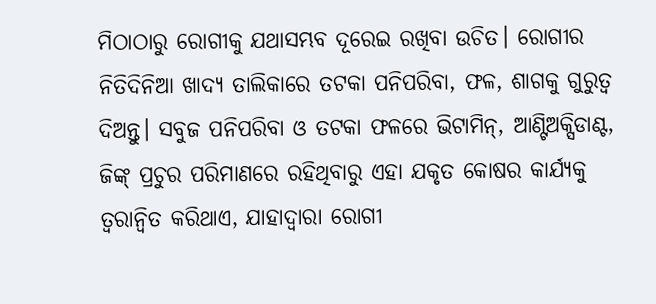ମିଠାଠାରୁ ରୋଗୀକୁ ଯଥାସମ୍ଭବ ଦୂରେଇ ରଖିବା ଉଚିତ। ରୋଗୀର ନିତିଦିନିଆ ଖାଦ୍ୟ ତାଲିକାରେ ତଟକା ପନିପରିବା, ଫଳ, ଶାଗକୁ ଗୁରୁତ୍ୱ ଦିଅନ୍ତୁ। ସବୁଜ ପନିପରିବା ଓ ତଟକା ଫଳରେ ଭିଟାମିନ୍, ଆଣ୍ଟିଅକ୍ସିଡାଣ୍ଟ, ଜିଙ୍କ୍ ପ୍ରଚୁର ପରିମାଣରେ ରହିଥିବାରୁ ଏହା ଯକୃତ କୋଷର କାର୍ଯ୍ୟକୁ ତ୍ୱରାନ୍ବିତ କରିଥାଏ, ଯାହାଦ୍ୱାରା ରୋଗୀ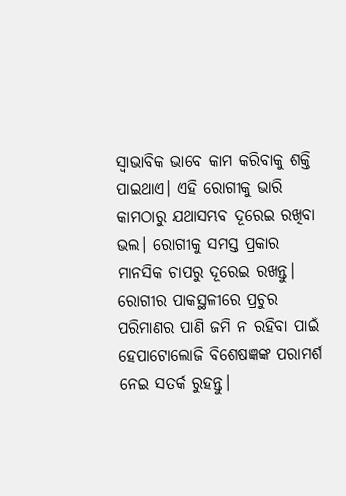ସ୍ବାଭାବିକ ଭାବେ କାମ କରିବାକୁ ଶକ୍ତି ପାଇଥାଏ। ଏହି ରୋଗୀକୁ ଭାରି କାମଠାରୁ ଯଥାସମ୍ଭବ ଦୂରେଇ ରଖିବା ଭଲ। ରୋଗୀକୁ ସମସ୍ତ ପ୍ରକାର ମାନସିକ ଚାପରୁ ଦୂରେଇ ରଖନ୍ତୁ। ରୋଗୀର ପାକସ୍ଥଳୀରେ ପ୍ରଚୁର ପରିମାଣର ପାଣି ଜମି ନ ରହିବା ପାଇଁ ହେପାଟୋଲୋଜି ବିଶେଷଜ୍ଞଙ୍କ ପରାମର୍ଶ ନେଇ ସତର୍କ ରୁହନ୍ତୁ।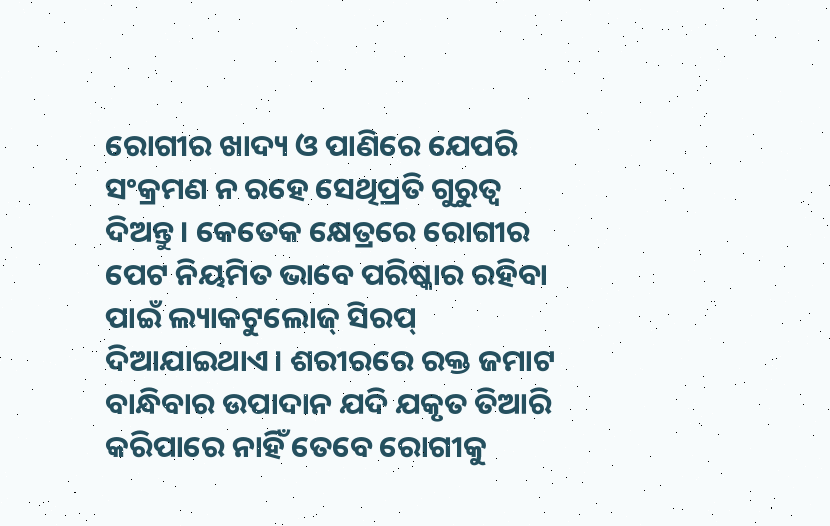ରୋଗୀର ଖାଦ୍ୟ ଓ ପାଣିରେ ଯେପରି ସଂକ୍ରମଣ ନ ରହେ ସେଥିପ୍ରତି ଗୁରୁତ୍ୱ ଦିଅନ୍ତୁ। କେତେକ କ୍ଷେତ୍ରରେ ରୋଗୀର ପେଟ ନିୟମିତ ଭାବେ ପରିଷ୍କାର ରହିବା ପାଇଁ ଲ୍ୟାକଟୁଲୋଜ୍ ସିରପ୍ ଦିଆଯାଇଥାଏ। ଶରୀରରେ ରକ୍ତ ଜମାଟ ବାନ୍ଧିବାର ଉପାଦାନ ଯଦି ଯକୃତ ତିଆରି କରିପାରେ ନାହିଁ ତେବେ ରୋଗୀକୁ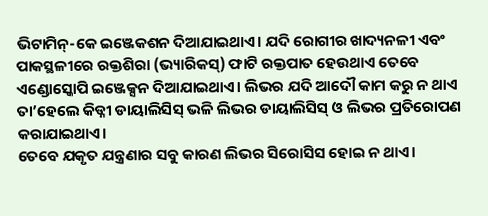ଭିଟାମିନ୍-କେ ଇଞ୍ଜେକଶନ ଦିଆଯାଇଥାଏ। ଯଦି ରୋଗୀର ଖାଦ୍ୟନଳୀ ଏବଂ ପାକସ୍ଥଳୀରେ ରକ୍ତଶିରା (ଭ୍ୟାରିକସ୍) ଫାଟି ରକ୍ତପାତ ହେଉଥାଏ ତେବେ ଏଣ୍ଡୋସ୍କୋପି ଇଞ୍ଜେକ୍ସନ ଦିଆଯାଇଥାଏ। ଲିଭର ଯଦି ଆଦୌ କାମ କରୁ ନ ଥାଏ ତା’ହେଲେ କିଡ୍ନୀ ଡାୟାଲିସିସ୍ ଭଳି ଲିଭର ଡାୟାଲିସିସ୍ ଓ ଲିଭର ପ୍ରତିରୋପଣ କରାଯାଇଥାଏ।
ତେବେ ଯକୃତ ଯନ୍ତ୍ରଣାର ସବୁ କାରଣ ଲିଭର ସିରୋସିସ ହୋଇ ନ ଥାଏ।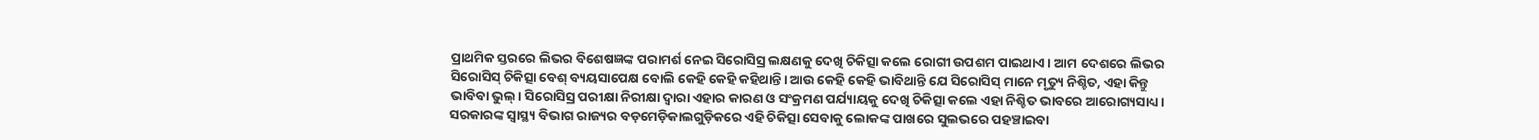ପ୍ରାଥମିକ ସ୍ତରରେ ଲିଭର ବିଶେଷଜ୍ଞଙ୍କ ପରାମର୍ଶ ନେଇ ସିରୋସିସ୍ର ଲକ୍ଷଣକୁ ଦେଖି ଚିକିତ୍ସା କଲେ ରୋଗୀ ଉପଶମ ପାଇଥାଏ। ଆମ ଦେଶରେ ଲିଭର ସିରୋସିସ୍ ଚିକିତ୍ସା ବେଶ୍ ବ୍ୟୟସାପେକ୍ଷ ବୋଲି କେହି କେହି କହିଥାନ୍ତି। ଆଉ କେହି କେହି ଭାବିଥାନ୍ତି ଯେ ସିରୋସିସ୍ ମାନେ ମୃତ୍ୟୁ ନିଶ୍ଚିତ, ଏହା କିନ୍ତୁ ଭାବିବା ଭୁଲ୍। ସିରୋସିସ୍ର ପରୀକ୍ଷା ନିରୀକ୍ଷା ଦ୍ୱାରା ଏହାର କାରଣ ଓ ସଂକ୍ରମଣ ପର୍ଯ୍ୟାୟକୁ ଦେଖି ଚିକିତ୍ସା କଲେ ଏହା ନିଶ୍ଚିତ ଭାବରେ ଆରୋଗ୍ୟସାଧ୍ୟ। ସରକାରଙ୍କ ସ୍ବାସ୍ଥ୍ୟ ବିଭାଗ ରାଜ୍ୟର ବଡ଼ମେଡ଼ିକାଲଗୁଡ଼ିକରେ ଏହି ଚିକିତ୍ସା ସେବାକୁ ଲୋକଙ୍କ ପାଖରେ ସୁଲଭରେ ପହଞ୍ଚାଇବା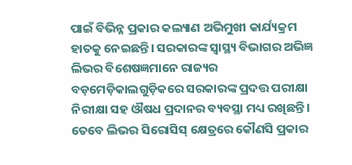ପାଇଁ ବିଭିନ୍ନ ପ୍ରକାର କଲ୍ୟାଣ ଅଭିମୁଖୀ କାର୍ଯ୍ୟକ୍ରମ ହାତକୁ ନେଇଛନ୍ତି। ସରକାରଙ୍କ ସ୍ବାସ୍ଥ୍ୟ ବିଭାଗର ଅଭିଜ୍ଞ ଲିଭର ବିଶେଷଜ୍ଞମାନେ ରାଜ୍ୟର ବଡ଼ମେଡ଼ିକାଲଗୁଡ଼ିକରେ ସରକାରଙ୍କ ପ୍ରଦତ୍ତ ପରୀକ୍ଷା ନିରୀକ୍ଷା ସହ ଔଷଧ ପ୍ରଦାନର ବ୍ୟବସ୍ଥା ମଧ୍ୟ ରଖିଛନ୍ତି। ତେବେ ଲିଭର ସିରୋସିସ୍ କ୍ଷେତ୍ରରେ କୌଣସି ପ୍ରକାର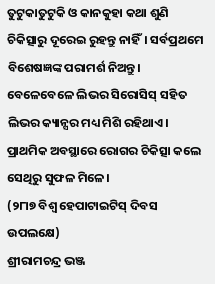ତୁଟୁକାତୁଟୁକି ଓ କାନକୁହା କଥା ଶୁଣି ଚିକିତ୍ସାରୁ ଦୂରେଇ ରୁହନ୍ତୁ ନାହିଁ। ସର୍ବପ୍ରଥମେ ବିଶେଷଜ୍ଞଙ୍କ ପରାମର୍ଶ ନିଅନ୍ତୁ। ବେଳେବେଳେ ଲିଭର ସିରୋସିସ୍ ସହିତ ଲିଭର କ୍ୟାନ୍ସର ମଧ୍ୟ ମିଶି ରହିଥାଏ। ପ୍ରାଥମିକ ଅବସ୍ଥାରେ ରୋଗର ଚିକିତ୍ସା କଲେ ସେଥିରୁ ସୁଫଳ ମିଳେ।
(୨୮ା୭ ବିଶ୍ୱ ହେପାଟାଇଟିସ୍ ଦିବସ ଉପଲକ୍ଷେ)
ଶ୍ରୀରାମଚନ୍ଦ୍ର ଭଞ୍ଜ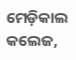ମେଡ଼ିକାଲ କଲେଜ,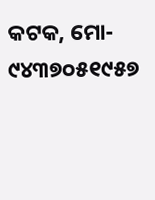କଟକ, ମୋ- ୯୪୩୭୦୫୧୯୫୭